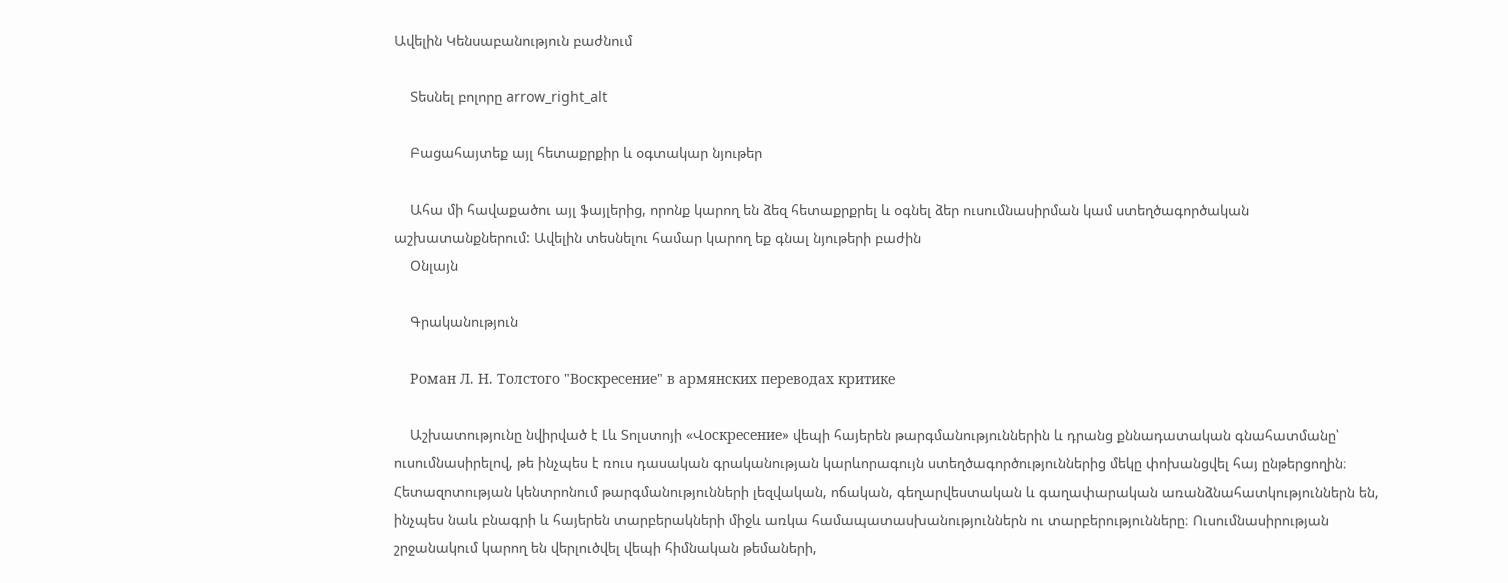Ավելին Կենսաբանություն բաժնում

    Տեսնել բոլորը arrow_right_alt

    Բացահայտեք այլ հետաքրքիր և օգտակար նյութեր

    Ահա մի հավաքածու այլ ֆայլերից, որոնք կարող են ձեզ հետաքրքրել և օգնել ձեր ուսումնասիրման կամ ստեղծագործական աշխատանքներում: Ավելին տեսնելու համար կարող եք գնալ նյութերի բաժին
    Օնլայն

    Գրականություն

    Роман Л. Н. Толстого "Воскресение" в армянских переводах критике

    Աշխատությունը նվիրված է Լև Տոլստոյի «Վоскресение» վեպի հայերեն թարգմանություններին և դրանց քննադատական գնահատմանը՝ ուսումնասիրելով, թե ինչպես է ռուս դասական գրականության կարևորագույն ստեղծագործություններից մեկը փոխանցվել հայ ընթերցողին։ Հետազոտության կենտրոնում թարգմանությունների լեզվական, ոճական, գեղարվեստական և գաղափարական առանձնահատկություններն են, ինչպես նաև բնագրի և հայերեն տարբերակների միջև առկա համապատասխանություններն ու տարբերությունները։ Ուսումնասիրության շրջանակում կարող են վերլուծվել վեպի հիմնական թեմաների,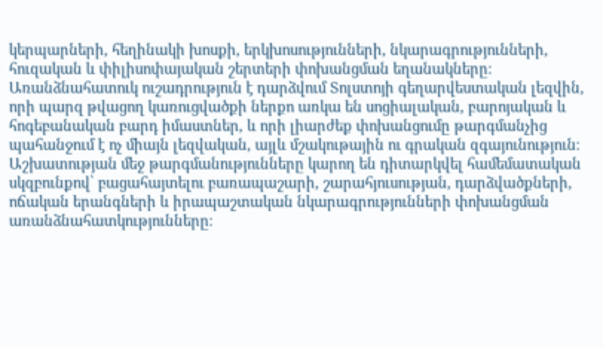կերպարների, հեղինակի խոսքի, երկխոսությունների, նկարագրությունների, հուզական և փիլիսոփայական շերտերի փոխանցման եղանակները։ Առանձնահատուկ ուշադրություն է դարձվում Տոլստոյի գեղարվեստական լեզվին, որի պարզ թվացող կառուցվածքի ներքո առկա են սոցիալական, բարոյական և հոգեբանական բարդ իմաստներ, և որի լիարժեք փոխանցումը թարգմանչից պահանջում է ոչ միայն լեզվական, այլև մշակութային ու գրական զգայունություն։ Աշխատության մեջ թարգմանությունները կարող են դիտարկվել համեմատական սկզբունքով՝ բացահայտելու բառապաշարի, շարահյուսության, դարձվածքների, ոճական երանգների և իրապաշտական նկարագրությունների փոխանցման առանձնահատկությունները։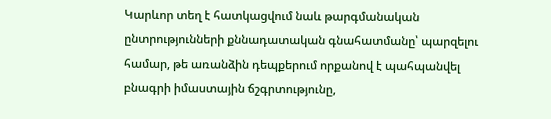Կարևոր տեղ է հատկացվում նաև թարգմանական ընտրությունների քննադատական գնահատմանը՝ պարզելու համար, թե առանձին դեպքերում որքանով է պահպանվել բնագրի իմաստային ճշգրտությունը,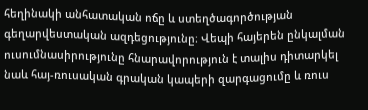հեղինակի անհատական ոճը և ստեղծագործության գեղարվեստական ազդեցությունը։ Վեպի հայերեն ընկալման ուսումնասիրությունը հնարավորություն է տալիս դիտարկել նաև հայ-ռուսական գրական կապերի զարգացումը և ռուս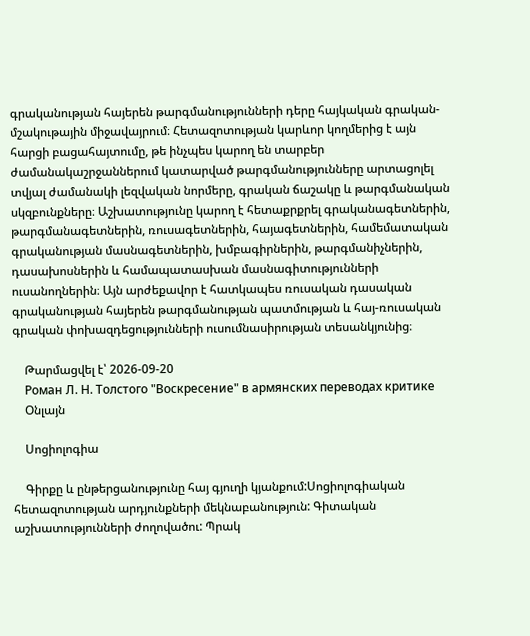գրականության հայերեն թարգմանությունների դերը հայկական գրական-մշակութային միջավայրում։ Հետազոտության կարևոր կողմերից է այն հարցի բացահայտումը, թե ինչպես կարող են տարբեր ժամանակաշրջաններում կատարված թարգմանությունները արտացոլել տվյալ ժամանակի լեզվական նորմերը, գրական ճաշակը և թարգմանական սկզբունքները։ Աշխատությունը կարող է հետաքրքրել գրականագետներին, թարգմանագետներին, ռուսագետներին, հայագետներին, համեմատական գրականության մասնագետներին, խմբագիրներին, թարգմանիչներին, դասախոսներին և համապատասխան մասնագիտությունների ուսանողներին։ Այն արժեքավոր է հատկապես ռուսական դասական գրականության հայերեն թարգմանության պատմության և հայ-ռուսական գրական փոխազդեցությունների ուսումնասիրության տեսանկյունից։

    Թարմացվել է՝ 2026-09-20
    Роман Л. Н. Толстого "Воскресение" в армянских переводах критике
    Օնլայն

    Սոցիոլոգիա

    Գիրքը և ընթերցանությունը հայ գյուղի կյանքում:Սոցիոլոգիական հետազոտության արդյունքների մեկնաբանություն: Գիտական աշխատությունների ժողովածու: Պրակ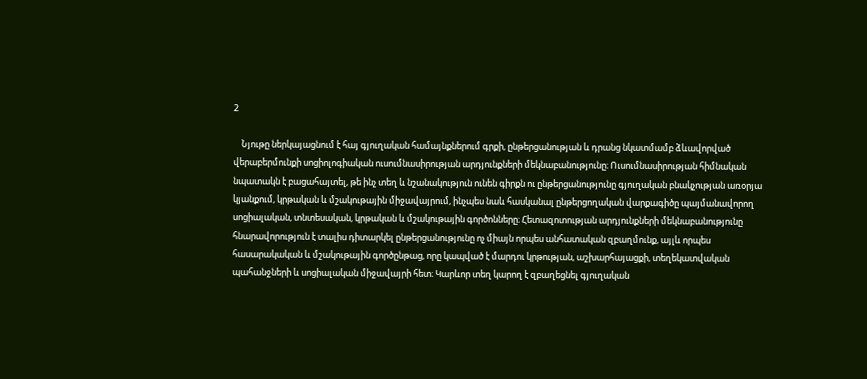2

    Նյութը ներկայացնում է հայ գյուղական համայնքներում գրքի, ընթերցանության և դրանց նկատմամբ ձևավորված վերաբերմունքի սոցիոլոգիական ուսումնասիրության արդյունքների մեկնաբանությունը։ Ուսումնասիրության հիմնական նպատակն է բացահայտել, թե ինչ տեղ և նշանակություն ունեն գիրքն ու ընթերցանությունը գյուղական բնակչության առօրյա կյանքում, կրթական և մշակութային միջավայրում, ինչպես նաև հասկանալ ընթերցողական վարքագիծը պայմանավորող սոցիալական, տնտեսական, կրթական և մշակութային գործոնները։ Հետազոտության արդյունքների մեկնաբանությունը հնարավորություն է տալիս դիտարկել ընթերցանությունը ոչ միայն որպես անհատական զբաղմունք, այլև որպես հասարակական և մշակութային գործընթաց, որը կապված է մարդու կրթության, աշխարհայացքի, տեղեկատվական պահանջների և սոցիալական միջավայրի հետ։ Կարևոր տեղ կարող է զբաղեցնել գյուղական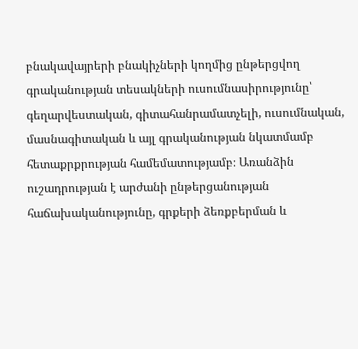բնակավայրերի բնակիչների կողմից ընթերցվող գրականության տեսակների ուսումնասիրությունը՝ գեղարվեստական, գիտահանրամատչելի, ուսումնական, մասնագիտական և այլ գրականության նկատմամբ հետաքրքրության համեմատությամբ։ Առանձին ուշադրության է արժանի ընթերցանության հաճախականությունը, գրքերի ձեռքբերման և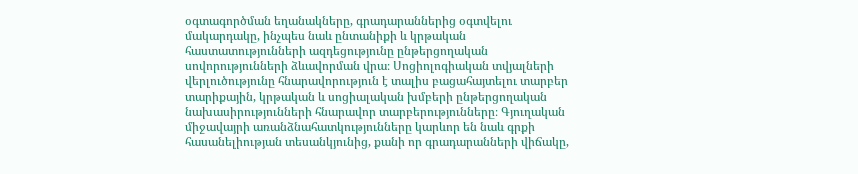օգտագործման եղանակները, գրադարաններից օգտվելու մակարդակը, ինչպես նաև ընտանիքի և կրթական հաստատությունների ազդեցությունը ընթերցողական սովորությունների ձևավորման վրա։ Սոցիոլոգիական տվյալների վերլուծությունը հնարավորություն է տալիս բացահայտելու տարբեր տարիքային, կրթական և սոցիալական խմբերի ընթերցողական նախասիրությունների հնարավոր տարբերությունները։ Գյուղական միջավայրի առանձնահատկությունները կարևոր են նաև գրքի հասանելիության տեսանկյունից, քանի որ գրադարանների վիճակը,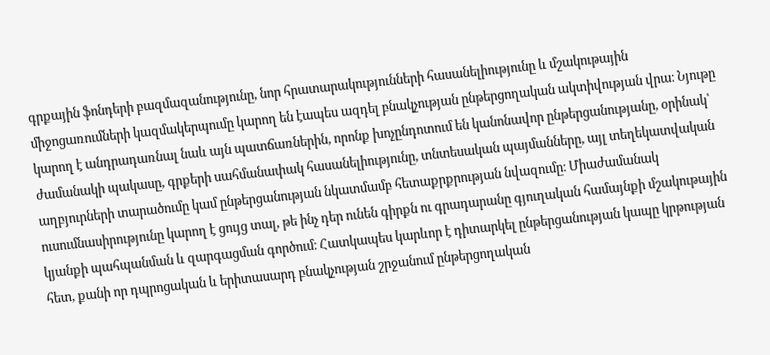գրքային ֆոնդերի բազմազանությունը, նոր հրատարակությունների հասանելիությունը և մշակութային միջոցառումների կազմակերպումը կարող են էապես ազդել բնակչության ընթերցողական ակտիվության վրա։ Նյութը կարող է անդրադառնալ նաև այն պատճառներին, որոնք խոչընդոտում են կանոնավոր ընթերցանությանը, օրինակ՝ ժամանակի պակասը, գրքերի սահմանափակ հասանելիությունը, տնտեսական պայմանները, այլ տեղեկատվական աղբյուրների տարածումը կամ ընթերցանության նկատմամբ հետաքրքրության նվազումը։ Միաժամանակ ուսումնասիրությունը կարող է ցույց տալ, թե ինչ դեր ունեն գիրքն ու գրադարանը գյուղական համայնքի մշակութային կյանքի պահպանման և զարգացման գործում։ Հատկապես կարևոր է դիտարկել ընթերցանության կապը կրթության հետ, քանի որ դպրոցական և երիտասարդ բնակչության շրջանում ընթերցողական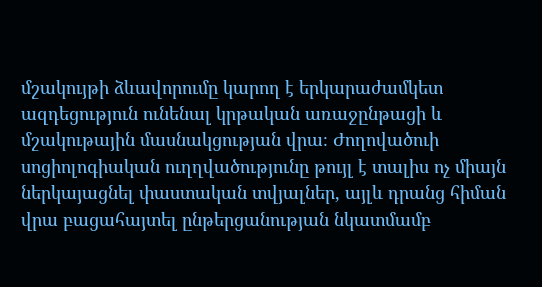մշակույթի ձևավորումը կարող է երկարաժամկետ ազդեցություն ունենալ կրթական առաջընթացի և մշակութային մասնակցության վրա։ Ժողովածուի սոցիոլոգիական ուղղվածությունը թույլ է տալիս ոչ միայն ներկայացնել փաստական տվյալներ, այլև դրանց հիման վրա բացահայտել ընթերցանության նկատմամբ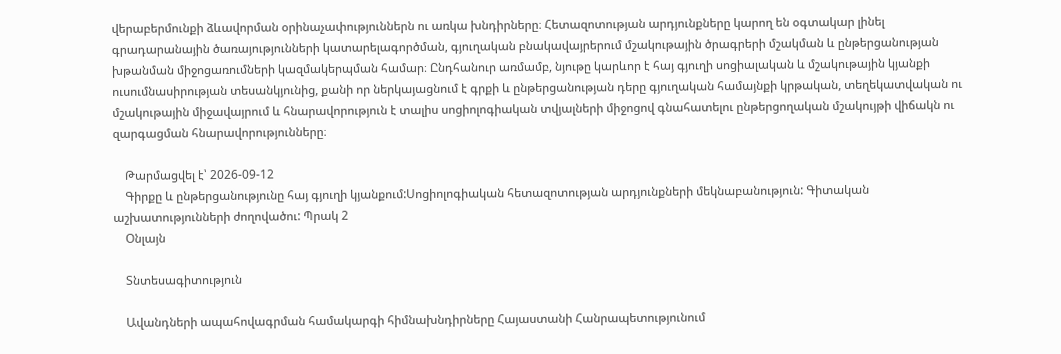վերաբերմունքի ձևավորման օրինաչափություններն ու առկա խնդիրները։ Հետազոտության արդյունքները կարող են օգտակար լինել գրադարանային ծառայությունների կատարելագործման, գյուղական բնակավայրերում մշակութային ծրագրերի մշակման և ընթերցանության խթանման միջոցառումների կազմակերպման համար։ Ընդհանուր առմամբ, նյութը կարևոր է հայ գյուղի սոցիալական և մշակութային կյանքի ուսումնասիրության տեսանկյունից, քանի որ ներկայացնում է գրքի և ընթերցանության դերը գյուղական համայնքի կրթական, տեղեկատվական ու մշակութային միջավայրում և հնարավորություն է տալիս սոցիոլոգիական տվյալների միջոցով գնահատելու ընթերցողական մշակույթի վիճակն ու զարգացման հնարավորությունները։

    Թարմացվել է՝ 2026-09-12
    Գիրքը և ընթերցանությունը հայ գյուղի կյանքում:Սոցիոլոգիական հետազոտության արդյունքների մեկնաբանություն: Գիտական աշխատությունների ժողովածու: Պրակ 2
    Օնլայն

    Տնտեսագիտություն

    Ավանդների ապահովագրման համակարգի հիմնախնդիրները Հայաստանի Հանրապետությունում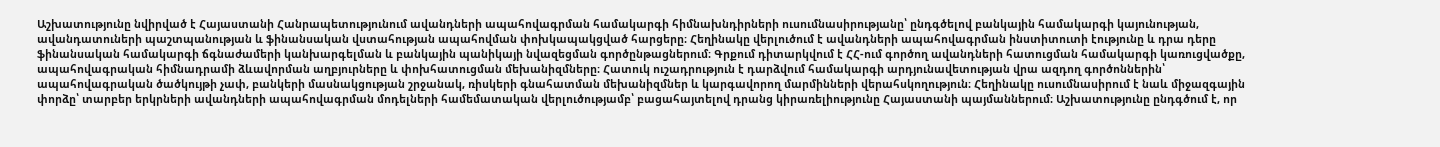Աշխատությունը նվիրված է Հայաստանի Հանրապետությունում ավանդների ապահովագրման համակարգի հիմնախնդիրների ուսումնասիրությանը՝ ընդգծելով բանկային համակարգի կայունության, ավանդատուների պաշտպանության և ֆինանսական վստահության ապահովման փոխկապակցված հարցերը։ Հեղինակը վերլուծում է ավանդների ապահովագրման ինստիտուտի էությունը և դրա դերը ֆինանսական համակարգի ճգնաժամերի կանխարգելման և բանկային պանիկայի նվազեցման գործընթացներում։ Գրքում դիտարկվում է ՀՀ-ում գործող ավանդների հատուցման համակարգի կառուցվածքը, ապահովագրական հիմնադրամի ձևավորման աղբյուրները և փոխհատուցման մեխանիզմները։ Հատուկ ուշադրություն է դարձվում համակարգի արդյունավետության վրա ազդող գործոններին՝ ապահովագրական ծածկույթի չափ, բանկերի մասնակցության շրջանակ, ռիսկերի գնահատման մեխանիզմներ և կարգավորող մարմինների վերահսկողություն։ Հեղինակը ուսումնասիրում է նաև միջազգային փորձը՝ տարբեր երկրների ավանդների ապահովագրման մոդելների համեմատական վերլուծությամբ՝ բացահայտելով դրանց կիրառելիությունը Հայաստանի պայմաններում։ Աշխատությունը ընդգծում է, որ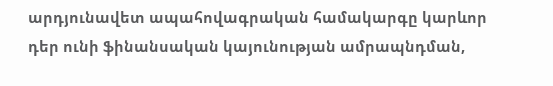արդյունավետ ապահովագրական համակարգը կարևոր դեր ունի ֆինանսական կայունության ամրապնդման,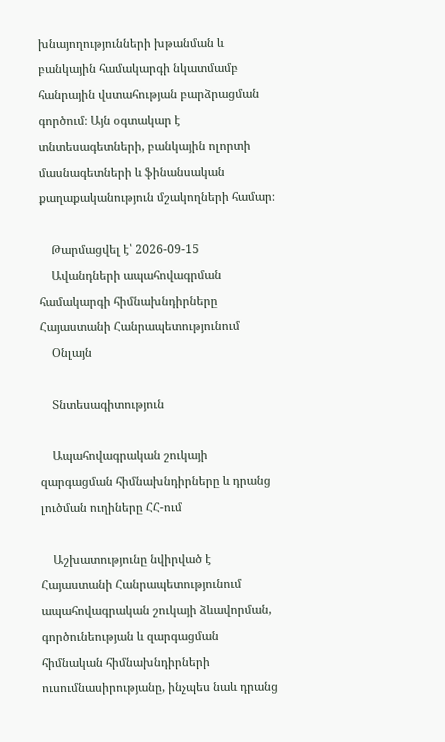խնայողությունների խթանման և բանկային համակարգի նկատմամբ հանրային վստահության բարձրացման գործում։ Այն օգտակար է տնտեսագետների, բանկային ոլորտի մասնագետների և ֆինանսական քաղաքականություն մշակողների համար։

    Թարմացվել է՝ 2026-09-15
    Ավանդների ապահովագրման համակարգի հիմնախնդիրները Հայաստանի Հանրապետությունում
    Օնլայն

    Տնտեսագիտություն

    Ապահովագրական շուկայի զարգացման հիմնախնդիրները և դրանց լուծման ուղիները ՀՀ-ում

    Աշխատությունը նվիրված է Հայաստանի Հանրապետությունում ապահովագրական շուկայի ձևավորման, գործունեության և զարգացման հիմնական հիմնախնդիրների ուսումնասիրությանը, ինչպես նաև դրանց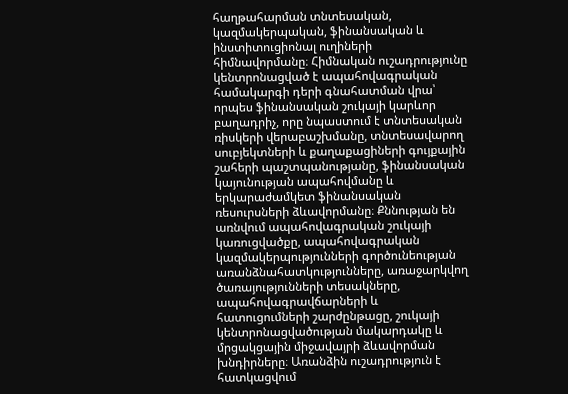հաղթահարման տնտեսական, կազմակերպական, ֆինանսական և ինստիտուցիոնալ ուղիների հիմնավորմանը։ Հիմնական ուշադրությունը կենտրոնացված է ապահովագրական համակարգի դերի գնահատման վրա՝ որպես ֆինանսական շուկայի կարևոր բաղադրիչ, որը նպաստում է տնտեսական ռիսկերի վերաբաշխմանը, տնտեսավարող սուբյեկտների և քաղաքացիների գույքային շահերի պաշտպանությանը, ֆինանսական կայունության ապահովմանը և երկարաժամկետ ֆինանսական ռեսուրսների ձևավորմանը։ Քննության են առնվում ապահովագրական շուկայի կառուցվածքը, ապահովագրական կազմակերպությունների գործունեության առանձնահատկությունները, առաջարկվող ծառայությունների տեսակները, ապահովագրավճարների և հատուցումների շարժընթացը, շուկայի կենտրոնացվածության մակարդակը և մրցակցային միջավայրի ձևավորման խնդիրները։ Առանձին ուշադրություն է հատկացվում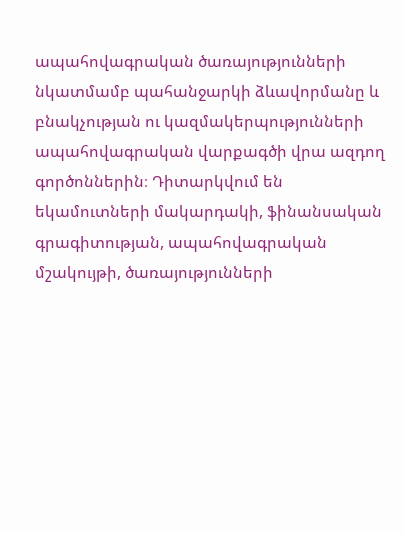ապահովագրական ծառայությունների նկատմամբ պահանջարկի ձևավորմանը և բնակչության ու կազմակերպությունների ապահովագրական վարքագծի վրա ազդող գործոններին։ Դիտարկվում են եկամուտների մակարդակի, ֆինանսական գրագիտության, ապահովագրական մշակույթի, ծառայությունների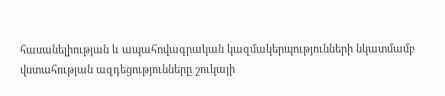հասանելիության և ապահովագրական կազմակերպությունների նկատմամբ վստահության ազդեցությունները շուկայի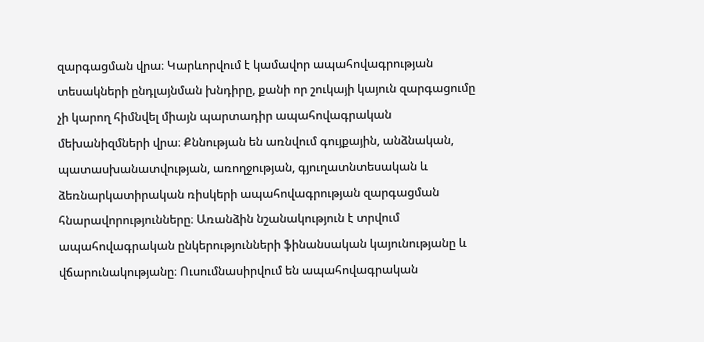զարգացման վրա։ Կարևորվում է կամավոր ապահովագրության տեսակների ընդլայնման խնդիրը, քանի որ շուկայի կայուն զարգացումը չի կարող հիմնվել միայն պարտադիր ապահովագրական մեխանիզմների վրա։ Քննության են առնվում գույքային, անձնական, պատասխանատվության, առողջության, գյուղատնտեսական և ձեռնարկատիրական ռիսկերի ապահովագրության զարգացման հնարավորությունները։ Առանձին նշանակություն է տրվում ապահովագրական ընկերությունների ֆինանսական կայունությանը և վճարունակությանը։ Ուսումնասիրվում են ապահովագրական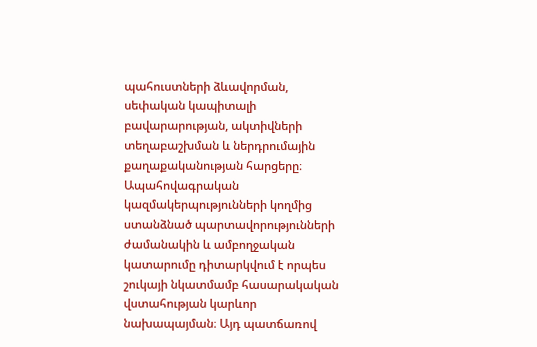պահուստների ձևավորման, սեփական կապիտալի բավարարության, ակտիվների տեղաբաշխման և ներդրումային քաղաքականության հարցերը։ Ապահովագրական կազմակերպությունների կողմից ստանձնած պարտավորությունների ժամանակին և ամբողջական կատարումը դիտարկվում է որպես շուկայի նկատմամբ հասարակական վստահության կարևոր նախապայման։ Այդ պատճառով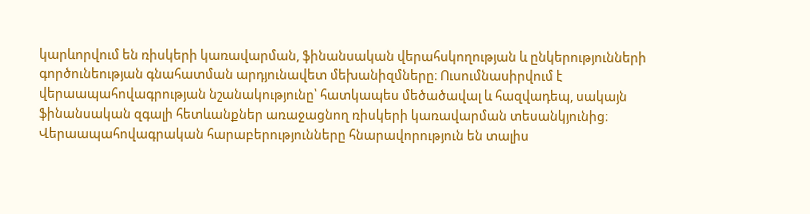կարևորվում են ռիսկերի կառավարման, ֆինանսական վերահսկողության և ընկերությունների գործունեության գնահատման արդյունավետ մեխանիզմները։ Ուսումնասիրվում է վերաապահովագրության նշանակությունը՝ հատկապես մեծածավալ և հազվադեպ, սակայն ֆինանսական զգալի հետևանքներ առաջացնող ռիսկերի կառավարման տեսանկյունից։ Վերաապահովագրական հարաբերությունները հնարավորություն են տալիս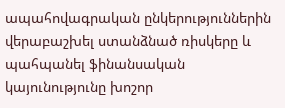ապահովագրական ընկերություններին վերաբաշխել ստանձնած ռիսկերը և պահպանել ֆինանսական կայունությունը խոշոր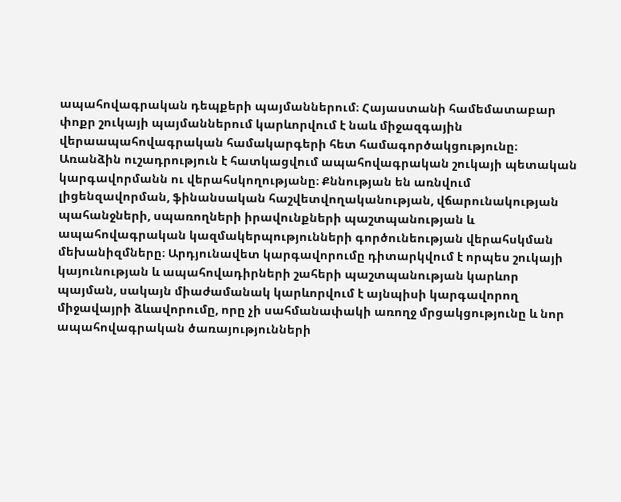ապահովագրական դեպքերի պայմաններում։ Հայաստանի համեմատաբար փոքր շուկայի պայմաններում կարևորվում է նաև միջազգային վերաապահովագրական համակարգերի հետ համագործակցությունը։ Առանձին ուշադրություն է հատկացվում ապահովագրական շուկայի պետական կարգավորմանն ու վերահսկողությանը։ Քննության են առնվում լիցենզավորման, ֆինանսական հաշվետվողականության, վճարունակության պահանջների, սպառողների իրավունքների պաշտպանության և ապահովագրական կազմակերպությունների գործունեության վերահսկման մեխանիզմները։ Արդյունավետ կարգավորումը դիտարկվում է որպես շուկայի կայունության և ապահովադիրների շահերի պաշտպանության կարևոր պայման, սակայն միաժամանակ կարևորվում է այնպիսի կարգավորող միջավայրի ձևավորումը, որը չի սահմանափակի առողջ մրցակցությունը և նոր ապահովագրական ծառայությունների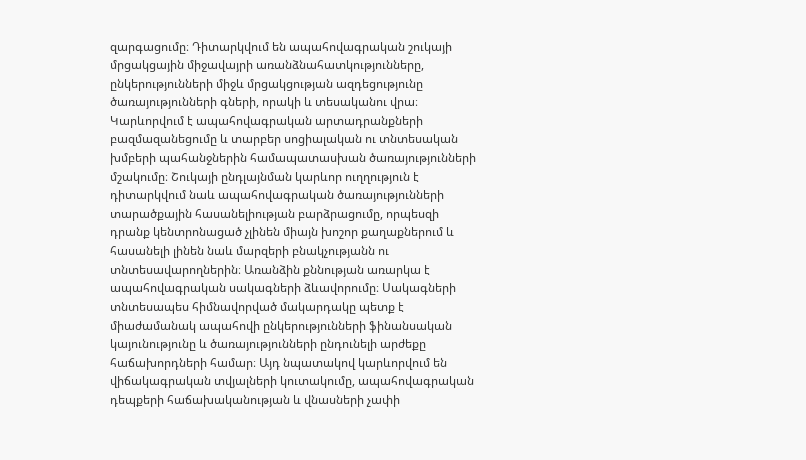զարգացումը։ Դիտարկվում են ապահովագրական շուկայի մրցակցային միջավայրի առանձնահատկությունները, ընկերությունների միջև մրցակցության ազդեցությունը ծառայությունների գների, որակի և տեսականու վրա։ Կարևորվում է ապահովագրական արտադրանքների բազմազանեցումը և տարբեր սոցիալական ու տնտեսական խմբերի պահանջներին համապատասխան ծառայությունների մշակումը։ Շուկայի ընդլայնման կարևոր ուղղություն է դիտարկվում նաև ապահովագրական ծառայությունների տարածքային հասանելիության բարձրացումը, որպեսզի դրանք կենտրոնացած չլինեն միայն խոշոր քաղաքներում և հասանելի լինեն նաև մարզերի բնակչությանն ու տնտեսավարողներին։ Առանձին քննության առարկա է ապահովագրական սակագների ձևավորումը։ Սակագների տնտեսապես հիմնավորված մակարդակը պետք է միաժամանակ ապահովի ընկերությունների ֆինանսական կայունությունը և ծառայությունների ընդունելի արժեքը հաճախորդների համար։ Այդ նպատակով կարևորվում են վիճակագրական տվյալների կուտակումը, ապահովագրական դեպքերի հաճախականության և վնասների չափի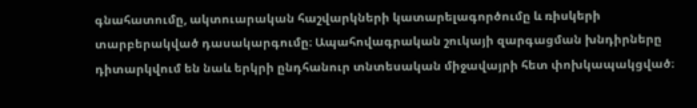գնահատումը, ակտուարական հաշվարկների կատարելագործումը և ռիսկերի տարբերակված դասակարգումը։ Ապահովագրական շուկայի զարգացման խնդիրները դիտարկվում են նաև երկրի ընդհանուր տնտեսական միջավայրի հետ փոխկապակցված։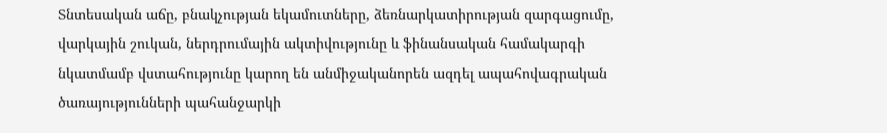Տնտեսական աճը, բնակչության եկամուտները, ձեռնարկատիրության զարգացումը, վարկային շուկան, ներդրումային ակտիվությունը և ֆինանսական համակարգի նկատմամբ վստահությունը կարող են անմիջականորեն ազդել ապահովագրական ծառայությունների պահանջարկի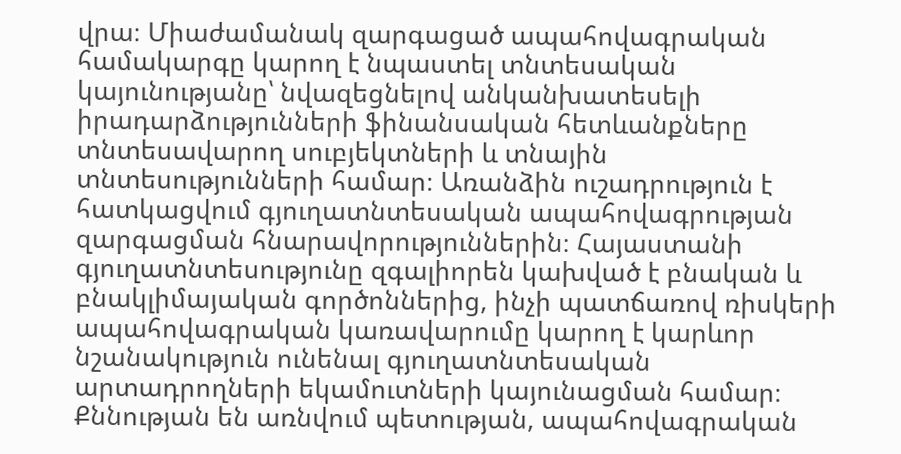վրա։ Միաժամանակ զարգացած ապահովագրական համակարգը կարող է նպաստել տնտեսական կայունությանը՝ նվազեցնելով անկանխատեսելի իրադարձությունների ֆինանսական հետևանքները տնտեսավարող սուբյեկտների և տնային տնտեսությունների համար։ Առանձին ուշադրություն է հատկացվում գյուղատնտեսական ապահովագրության զարգացման հնարավորություններին։ Հայաստանի գյուղատնտեսությունը զգալիորեն կախված է բնական և բնակլիմայական գործոններից, ինչի պատճառով ռիսկերի ապահովագրական կառավարումը կարող է կարևոր նշանակություն ունենալ գյուղատնտեսական արտադրողների եկամուտների կայունացման համար։ Քննության են առնվում պետության, ապահովագրական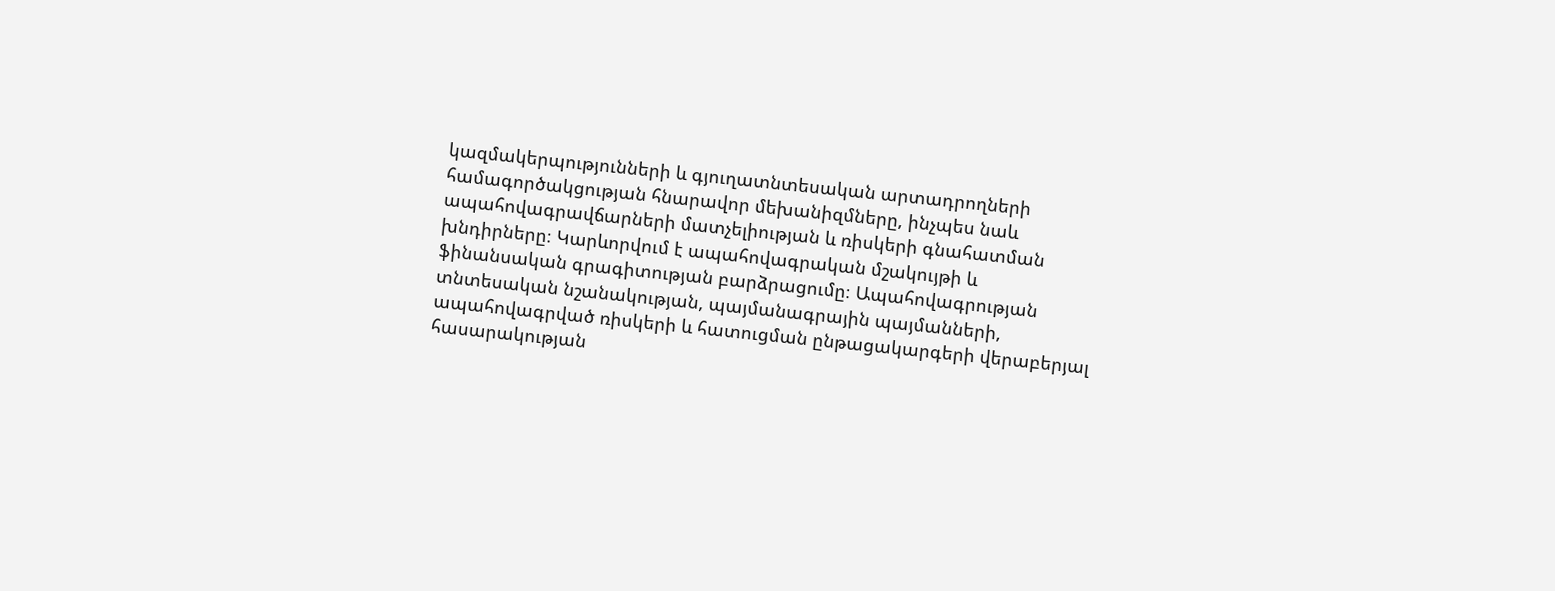կազմակերպությունների և գյուղատնտեսական արտադրողների համագործակցության հնարավոր մեխանիզմները, ինչպես նաև ապահովագրավճարների մատչելիության և ռիսկերի գնահատման խնդիրները։ Կարևորվում է ապահովագրական մշակույթի և ֆինանսական գրագիտության բարձրացումը։ Ապահովագրության տնտեսական նշանակության, պայմանագրային պայմանների, ապահովագրված ռիսկերի և հատուցման ընթացակարգերի վերաբերյալ հասարակության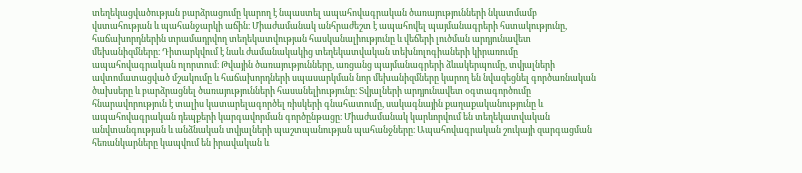տեղեկացվածության բարձրացումը կարող է նպաստել ապահովագրական ծառայությունների նկատմամբ վստահության և պահանջարկի աճին։ Միաժամանակ անհրաժեշտ է ապահովել պայմանագրերի հստակությունը, հաճախորդներին տրամադրվող տեղեկատվության հասկանալիությունը և վեճերի լուծման արդյունավետ մեխանիզմները։ Դիտարկվում է նաև ժամանակակից տեղեկատվական տեխնոլոգիաների կիրառումը ապահովագրական ոլորտում։ Թվային ծառայությունները, առցանց պայմանագրերի ձևակերպումը, տվյալների ավտոմատացված մշակումը և հաճախորդների սպասարկման նոր մեխանիզմները կարող են նվազեցնել գործառնական ծախսերը և բարձրացնել ծառայությունների հասանելիությունը։ Տվյալների արդյունավետ օգտագործումը հնարավորություն է տալիս կատարելագործել ռիսկերի գնահատումը, սակագնային քաղաքականությունը և ապահովագրական դեպքերի կարգավորման գործընթացը։ Միաժամանակ կարևորվում են տեղեկատվական անվտանգության և անձնական տվյալների պաշտպանության պահանջները։ Ապահովագրական շուկայի զարգացման հեռանկարները կապվում են իրավական և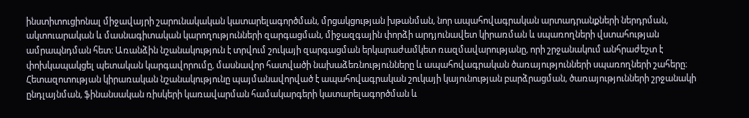ինստիտուցիոնալ միջավայրի շարունակական կատարելագործման, մրցակցության խթանման, նոր ապահովագրական արտադրանքների ներդրման, ակտուարական և մասնագիտական կարողությունների զարգացման, միջազգային փորձի արդյունավետ կիրառման և սպառողների վստահության ամրապնդման հետ։ Առանձին նշանակություն է տրվում շուկայի զարգացման երկարաժամկետ ռազմավարությանը, որի շրջանակում անհրաժեշտ է փոխկապակցել պետական կարգավորումը, մասնավոր հատվածի նախաձեռնությունները և ապահովագրական ծառայությունների սպառողների շահերը։ Հետազոտության կիրառական նշանակությունը պայմանավորված է ապահովագրական շուկայի կայունության բարձրացման, ծառայությունների շրջանակի ընդլայնման, ֆինանսական ռիսկերի կառավարման համակարգերի կատարելագործման և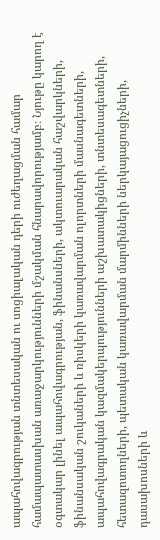ապահովագրության տնտեսական ու սոցիալական դերի ուժեղացման համար համապատասխան առաջարկությունների մշակման հնարավորությամբ։ Նյութը կարող է օգտակար լինել ապահովագրության, ֆինանսների, ակտուարական հաշվարկների, ֆինանսական շուկաների և ռիսկերի կառավարման ոլորտների մասնագետների, ապահովագրական կազմակերպությունների աշխատակիցների, տնտեսագետների, հետազոտողների, պետական կառավարման մարմինների ներկայացուցիչների, դասախոսների և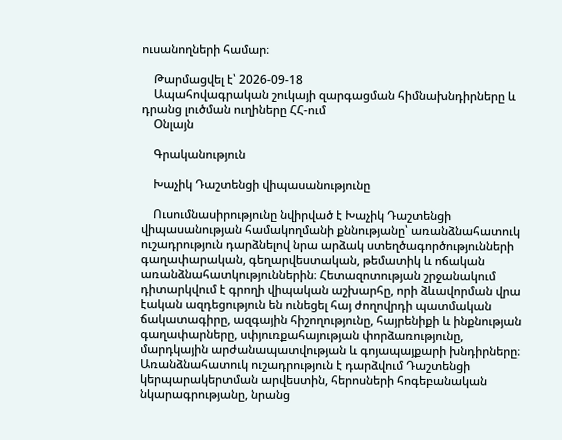ուսանողների համար։

    Թարմացվել է՝ 2026-09-18
    Ապահովագրական շուկայի զարգացման հիմնախնդիրները և դրանց լուծման ուղիները ՀՀ-ում
    Օնլայն

    Գրականություն

    Խաչիկ Դաշտենցի վիպասանությունը

    Ուսումնասիրությունը նվիրված է Խաչիկ Դաշտենցի վիպասանության համակողմանի քննությանը՝ առանձնահատուկ ուշադրություն դարձնելով նրա արձակ ստեղծագործությունների գաղափարական, գեղարվեստական, թեմատիկ և ոճական առանձնահատկություններին։ Հետազոտության շրջանակում դիտարկվում է գրողի վիպական աշխարհը, որի ձևավորման վրա էական ազդեցություն են ունեցել հայ ժողովրդի պատմական ճակատագիրը, ազգային հիշողությունը, հայրենիքի և ինքնության գաղափարները, սփյուռքահայության փորձառությունը, մարդկային արժանապատվության և գոյապայքարի խնդիրները։ Առանձնահատուկ ուշադրություն է դարձվում Դաշտենցի կերպարակերտման արվեստին, հերոսների հոգեբանական նկարագրությանը, նրանց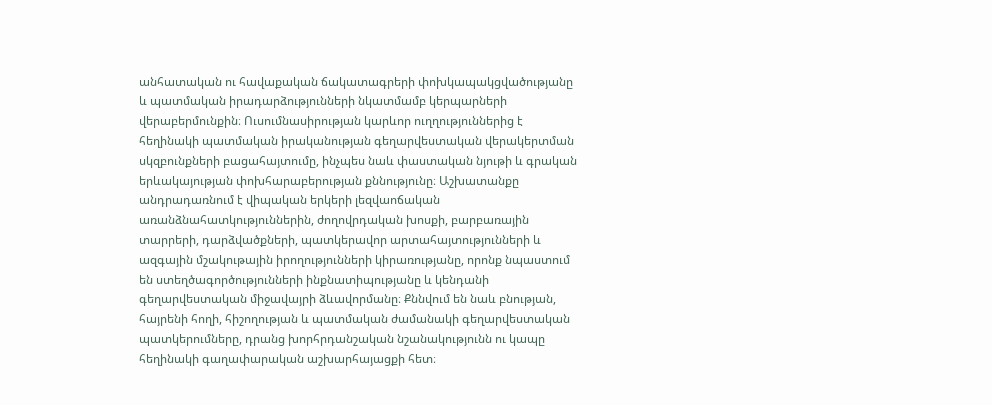անհատական ու հավաքական ճակատագրերի փոխկապակցվածությանը և պատմական իրադարձությունների նկատմամբ կերպարների վերաբերմունքին։ Ուսումնասիրության կարևոր ուղղություններից է հեղինակի պատմական իրականության գեղարվեստական վերակերտման սկզբունքների բացահայտումը, ինչպես նաև փաստական նյութի և գրական երևակայության փոխհարաբերության քննությունը։ Աշխատանքը անդրադառնում է վիպական երկերի լեզվաոճական առանձնահատկություններին, ժողովրդական խոսքի, բարբառային տարրերի, դարձվածքների, պատկերավոր արտահայտությունների և ազգային մշակութային իրողությունների կիրառությանը, որոնք նպաստում են ստեղծագործությունների ինքնատիպությանը և կենդանի գեղարվեստական միջավայրի ձևավորմանը։ Քննվում են նաև բնության, հայրենի հողի, հիշողության և պատմական ժամանակի գեղարվեստական պատկերումները, դրանց խորհրդանշական նշանակությունն ու կապը հեղինակի գաղափարական աշխարհայացքի հետ։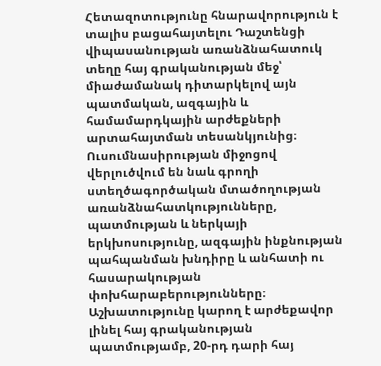Հետազոտությունը հնարավորություն է տալիս բացահայտելու Դաշտենցի վիպասանության առանձնահատուկ տեղը հայ գրականության մեջ՝ միաժամանակ դիտարկելով այն պատմական, ազգային և համամարդկային արժեքների արտահայտման տեսանկյունից։ Ուսումնասիրության միջոցով վերլուծվում են նաև գրողի ստեղծագործական մտածողության առանձնահատկությունները, պատմության և ներկայի երկխոսությունը, ազգային ինքնության պահպանման խնդիրը և անհատի ու հասարակության փոխհարաբերությունները։ Աշխատությունը կարող է արժեքավոր լինել հայ գրականության պատմությամբ, 20-րդ դարի հայ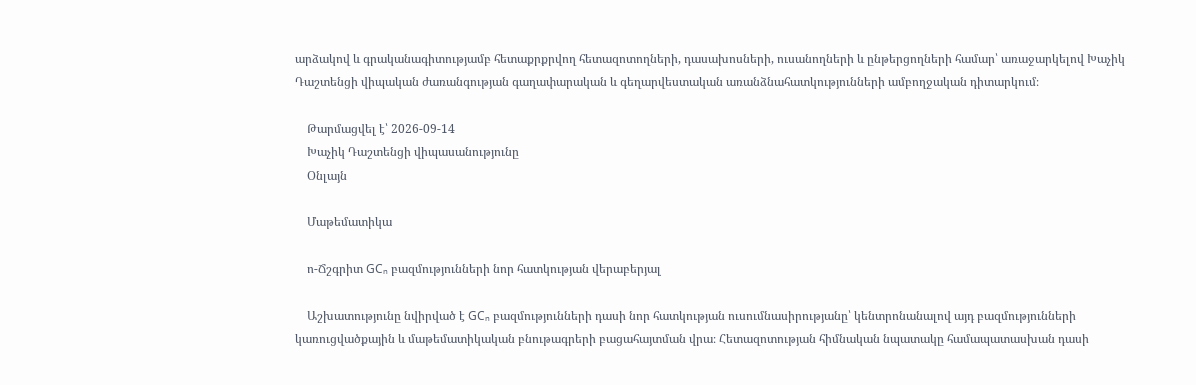արձակով և գրականագիտությամբ հետաքրքրվող հետազոտողների, դասախոսների, ուսանողների և ընթերցողների համար՝ առաջարկելով Խաչիկ Դաշտենցի վիպական ժառանգության գաղափարական և գեղարվեստական առանձնահատկությունների ամբողջական դիտարկում։

    Թարմացվել է՝ 2026-09-14
    Խաչիկ Դաշտենցի վիպասանությունը
    Օնլայն

    Մաթեմատիկա

    ո-Ճշգրիտ GCₙ բազմությունների նոր հատկության վերաբերյալ

    Աշխատությունը նվիրված է GCₙ բազմությունների դասի նոր հատկության ուսումնասիրությանը՝ կենտրոնանալով այդ բազմությունների կառուցվածքային և մաթեմատիկական բնութագրերի բացահայտման վրա։ Հետազոտության հիմնական նպատակը համապատասխան դասի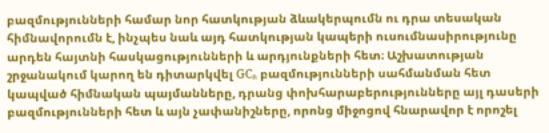բազմությունների համար նոր հատկության ձևակերպումն ու դրա տեսական հիմնավորումն է, ինչպես նաև այդ հատկության կապերի ուսումնասիրությունը արդեն հայտնի հասկացությունների և արդյունքների հետ։ Աշխատության շրջանակում կարող են դիտարկվել GCₙ բազմությունների սահմանման հետ կապված հիմնական պայմանները, դրանց փոխհարաբերությունները այլ դասերի բազմությունների հետ և այն չափանիշները, որոնց միջոցով հնարավոր է որոշել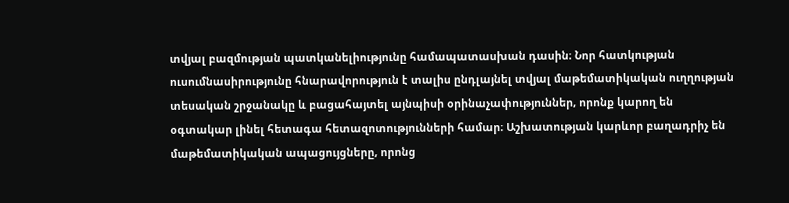տվյալ բազմության պատկանելիությունը համապատասխան դասին։ Նոր հատկության ուսումնասիրությունը հնարավորություն է տալիս ընդլայնել տվյալ մաթեմատիկական ուղղության տեսական շրջանակը և բացահայտել այնպիսի օրինաչափություններ, որոնք կարող են օգտակար լինել հետագա հետազոտությունների համար։ Աշխատության կարևոր բաղադրիչ են մաթեմատիկական ապացույցները, որոնց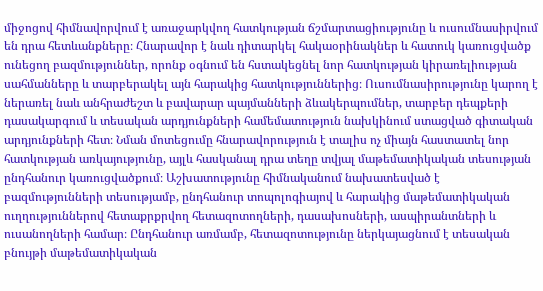միջոցով հիմնավորվում է առաջարկվող հատկության ճշմարտացիությունը և ուսումնասիրվում են դրա հետևանքները։ Հնարավոր է նաև դիտարկել հակաօրինակներ և հատուկ կառուցվածք ունեցող բազմություններ, որոնք օգնում են հստակեցնել նոր հատկության կիրառելիության սահմանները և տարբերակել այն հարակից հատկություններից։ Ուսումնասիրությունը կարող է ներառել նաև անհրաժեշտ և բավարար պայմանների ձևակերպումներ, տարբեր դեպքերի դասակարգում և տեսական արդյունքների համեմատություն նախկինում ստացված գիտական արդյունքների հետ։ Նման մոտեցումը հնարավորություն է տալիս ոչ միայն հաստատել նոր հատկության առկայությունը, այլև հասկանալ դրա տեղը տվյալ մաթեմատիկական տեսության ընդհանուր կառուցվածքում։ Աշխատությունը հիմնականում նախատեսված է բազմությունների տեսությամբ, ընդհանուր տոպոլոգիայով և հարակից մաթեմատիկական ուղղություններով հետաքրքրվող հետազոտողների, դասախոսների, ասպիրանտների և ուսանողների համար։ Ընդհանուր առմամբ, հետազոտությունը ներկայացնում է տեսական բնույթի մաթեմատիկական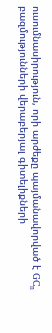ուսումնասիրություն, որի արժեքը պայմանավորված է GCₙ բազմությունների վերաբերյալ գիտելիքների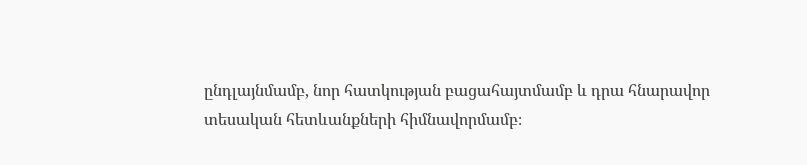ընդլայնմամբ, նոր հատկության բացահայտմամբ և դրա հնարավոր տեսական հետևանքների հիմնավորմամբ։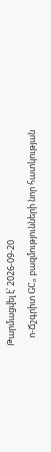Թարմացվել է՝ 2026-09-20
    ո-Ճշգրիտ GCₙ բազմությունների նոր հատկության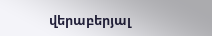վերաբերյալ